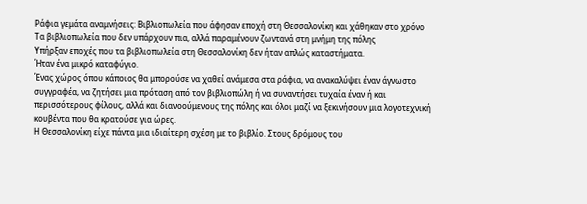Ράφια γεμάτα αναμνήσεις: Βιβλιοπωλεία που άφησαν εποχή στη Θεσσαλονίκη και χάθηκαν στο χρόνο
Τα βιβλιοπωλεία που δεν υπάρχουν πια, αλλά παραμένουν ζωντανά στη μνήμη της πόλης
Υπήρξαν εποχές που τα βιβλιοπωλεία στη Θεσσαλονίκη δεν ήταν απλώς καταστήματα.
Ήταν ένα μικρό καταφύγιο.
Ένας χώρος όπου κάποιος θα μπορούσε να χαθεί ανάμεσα στα ράφια, να ανακαλύψει έναν άγνωστο συγγραφέα, να ζητήσει μια πρόταση από τον βιβλιοπώλη ή να συναντήσει τυχαία έναν ή και περισσότερους φίλους, αλλά και διανοούμενους της πόλης και όλοι μαζί να ξεκινήσουν μια λογοτεχνική κουβέντα που θα κρατούσε για ώρες.
Η Θεσσαλονίκη είχε πάντα μια ιδιαίτερη σχέση με το βιβλίο. Στους δρόμους του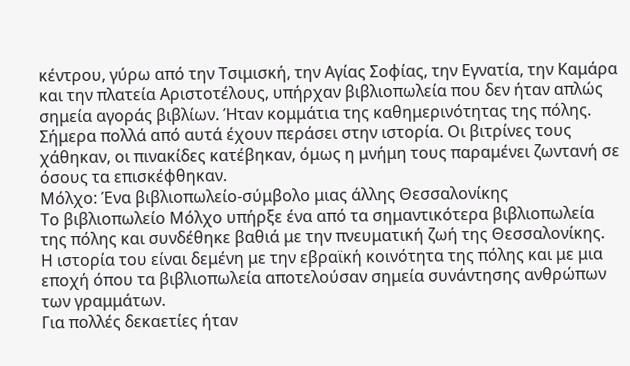κέντρου, γύρω από την Τσιμισκή, την Αγίας Σοφίας, την Εγνατία, την Καμάρα και την πλατεία Αριστοτέλους, υπήρχαν βιβλιοπωλεία που δεν ήταν απλώς σημεία αγοράς βιβλίων. Ήταν κομμάτια της καθημερινότητας της πόλης.
Σήμερα πολλά από αυτά έχουν περάσει στην ιστορία. Οι βιτρίνες τους χάθηκαν, οι πινακίδες κατέβηκαν, όμως η μνήμη τους παραμένει ζωντανή σε όσους τα επισκέφθηκαν.
Μόλχο: Ένα βιβλιοπωλείο-σύμβολο μιας άλλης Θεσσαλονίκης
Το βιβλιοπωλείο Μόλχο υπήρξε ένα από τα σημαντικότερα βιβλιοπωλεία της πόλης και συνδέθηκε βαθιά με την πνευματική ζωή της Θεσσαλονίκης.
Η ιστορία του είναι δεμένη με την εβραϊκή κοινότητα της πόλης και με μια εποχή όπου τα βιβλιοπωλεία αποτελούσαν σημεία συνάντησης ανθρώπων των γραμμάτων.
Για πολλές δεκαετίες ήταν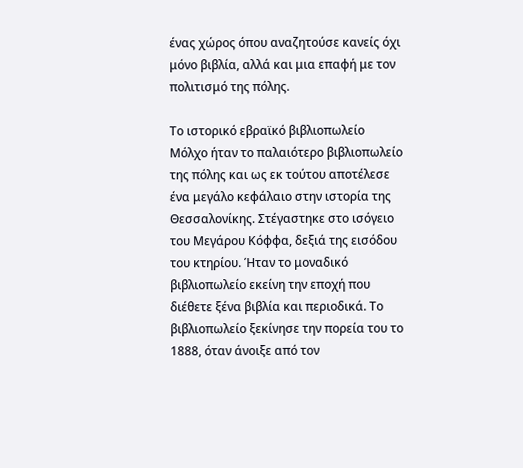ένας χώρος όπου αναζητούσε κανείς όχι μόνο βιβλία, αλλά και μια επαφή με τον πολιτισμό της πόλης.

Το ιστορικό εβραϊκό βιβλιοπωλείο Μόλχο ήταν το παλαιότερο βιβλιοπωλείο της πόλης και ως εκ τούτου αποτέλεσε ένα μεγάλο κεφάλαιο στην ιστορία της Θεσσαλονίκης. Στέγαστηκε στο ισόγειο του Μεγάρου Κόφφα, δεξιά της εισόδου του κτηρίου. Ήταν το μοναδικό βιβλιοπωλείο εκείνη την εποχή που διέθετε ξένα βιβλία και περιοδικά. Το βιβλιοπωλείο ξεκίνησε την πορεία του το 1888, όταν άνοιξε από τον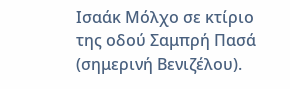Ισαάκ Μόλχο σε κτίριο της οδού Σαμπρή Πασά (σημερινή Βενιζέλου).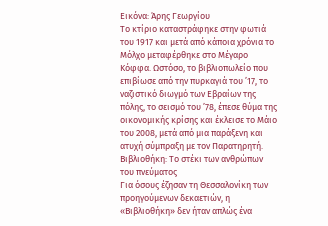Εικόνα: Άρης Γεωργίου
Το κτίριο καταστράφηκε στην φωτιά του 1917 και μετά από κάποια χρόνια το Μόλχο μεταφέρθηκε στο Μέγαρο Κόφφα. Ωστόσο, το βιβλιοπωλείο που επιβίωσε από την πυρκαγιά του ’17, το ναζιστικό διωγµό των Εβραίων της πόλης, το σεισµό του ’78, έπεσε θύµα της οικονοµικής κρίσης και έκλεισε το Μάιο του 2008, µετά από µια παράξενη και ατυχή σύµπραξη µε τον Παρατηρητή.
Βιβλιοθήκη: Το στέκι των ανθρώπων του πνεύματος
Για όσους έζησαν τη Θεσσαλονίκη των προηγούμενων δεκαετιών, η «Βιβλιοθήκη» δεν ήταν απλώς ένα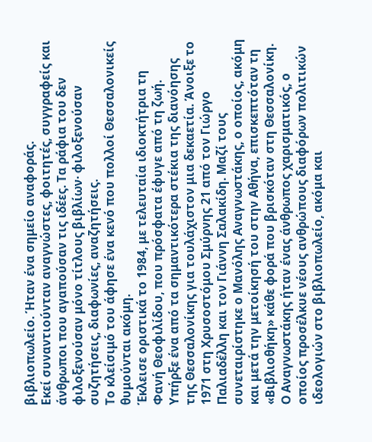βιβλιοπωλείο. Ήταν ένα σημείο αναφοράς.
Εκεί συναντιούνταν αναγνώστες, φοιτητές, συγγραφείς και άνθρωποι που αγαπούσαν τις ιδέες. Τα ράφια του δεν φιλοξενούσαν μόνο τίτλους βιβλίων· φιλοξενούσαν συζητήσεις, διαφωνίες, αναζητήσεις.
Το κλείσιμό του άφησε ένα κενό που πολλοί Θεσσαλονικείς θυμούνται ακόμη.
Έκλεισε οριστικά το 1984, με τελευταία ιδιοκτήτρια τη Φανή Θεοφιλίδου, που πρόσφατα έφυγε από τη ζωή.
Υπήρξε ένα από τα σημαντικότερα στέκια της διανόησης της Θεσσαλονίκης για τουλάχιστον μια δεκαετία. Άνοιξε το 1971 στη Χρυσοστόμου Σμύρνης 21 από τον Γιώργο Παλιαδέλλη και τον Γιάννη Σαλακίδη. Μαζί τους συνεταιρίστηκε ο Μανόλης Αναγνωστάκης, ο οποίος, ακόμη και μετά την μετοίκησή του στην Αθήνα, επισκεπτόταν τη «Βιβλιοθήκη» κάθε φορά που βρισκόταν στη Θεσσαλονίκη.
Ο Αναγνωστάκης ήταν ένας άνθρωπος χαρισματικός, ο οποίος προσέλκυε νέους ανθρώπους διαφόρων πολιτικών ιδεολογιών στο βιβλιοπωλείο, ακόμα και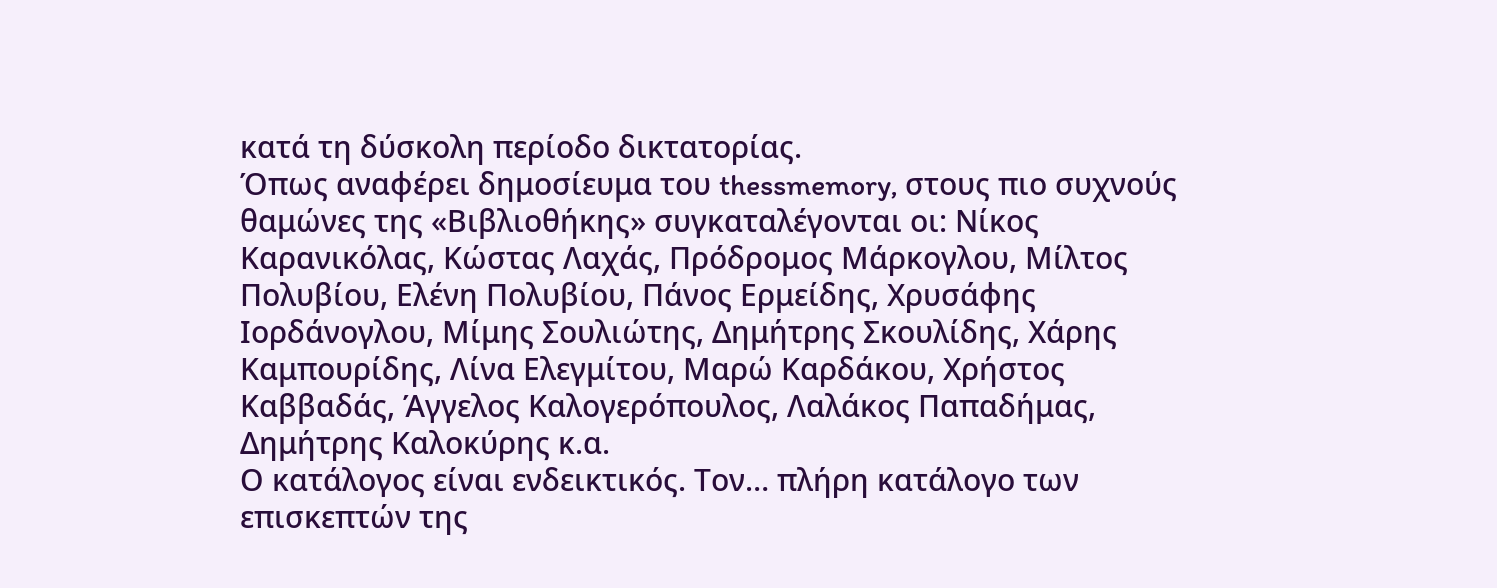κατά τη δύσκολη περίοδο δικτατορίας.
Όπως αναφέρει δημοσίευμα του thessmemory, στους πιο συχνούς θαμώνες της «Βιβλιοθήκης» συγκαταλέγονται οι: Νίκος Καρανικόλας, Κώστας Λαχάς, Πρόδρομος Μάρκογλου, Μίλτος Πολυβίου, Ελένη Πολυβίου, Πάνος Ερμείδης, Χρυσάφης Ιορδάνογλου, Μίμης Σουλιώτης, Δημήτρης Σκουλίδης, Χάρης Καμπουρίδης, Λίνα Ελεγμίτου, Μαρώ Καρδάκου, Χρήστος Καββαδάς, Άγγελος Καλογερόπουλος, Λαλάκος Παπαδήμας, Δημήτρης Καλοκύρης κ.α.
Ο κατάλογος είναι ενδεικτικός. Τον… πλήρη κατάλογο των επισκεπτών της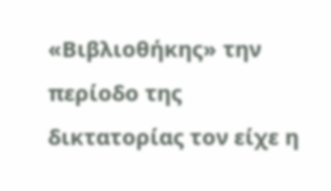«Βιβλιοθήκης» την περίοδο της δικτατορίας τον είχε η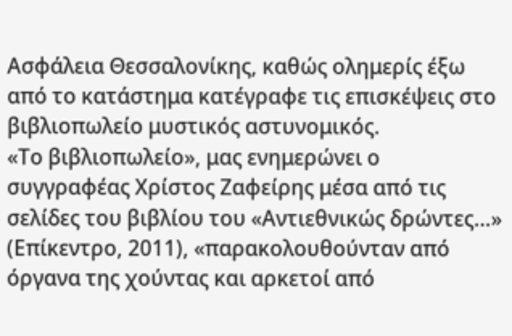Ασφάλεια Θεσσαλονίκης, καθώς ολημερίς έξω από το κατάστημα κατέγραφε τις επισκέψεις στο βιβλιοπωλείο μυστικός αστυνομικός.
«Το βιβλιοπωλείο», μας ενημερώνει ο συγγραφέας Χρίστος Ζαφείρης μέσα από τις σελίδες του βιβλίου του «Αντιεθνικώς δρώντες…» (Επίκεντρο, 2011), «παρακολουθούνταν από όργανα της χούντας και αρκετοί από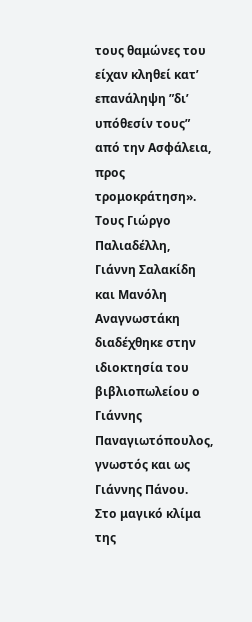τους θαμώνες του είχαν κληθεί κατ’ επανάληψη ”δι’ υπόθεσίν τους” από την Ασφάλεια, προς τρομοκράτηση».
Τους Γιώργο Παλιαδέλλη, Γιάννη Σαλακίδη και Μανόλη Αναγνωστάκη διαδέχθηκε στην ιδιοκτησία του βιβλιοπωλείου ο Γιάννης Παναγιωτόπουλος, γνωστός και ως Γιάννης Πάνου.
Στο μαγικό κλίμα της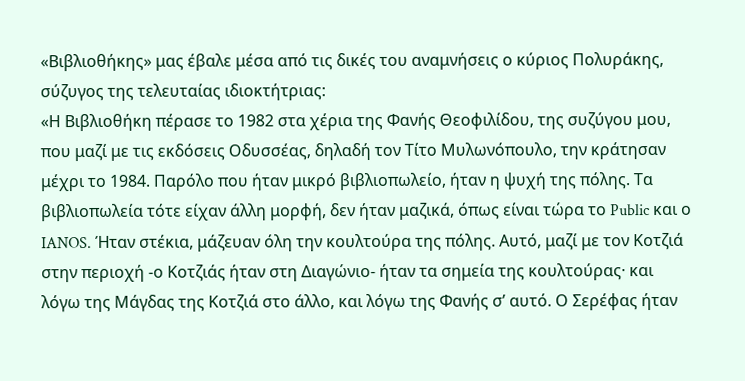«Βιβλιοθήκης» μας έβαλε μέσα από τις δικές του αναμνήσεις ο κύριος Πολυράκης, σύζυγος της τελευταίας ιδιοκτήτριας:
«Η Βιβλιοθήκη πέρασε το 1982 στα χέρια της Φανής Θεοφιλίδου, της συζύγου μου, που μαζί με τις εκδόσεις Οδυσσέας, δηλαδή τον Τίτο Μυλωνόπουλο, την κράτησαν μέχρι το 1984. Παρόλο που ήταν μικρό βιβλιοπωλείο, ήταν η ψυχή της πόλης. Τα βιβλιοπωλεία τότε είχαν άλλη μορφή, δεν ήταν μαζικά, όπως είναι τώρα το Public και ο IANOS. Ήταν στέκια, μάζευαν όλη την κουλτούρα της πόλης. Αυτό, μαζί με τον Κοτζιά στην περιοχή -ο Κοτζιάς ήταν στη Διαγώνιο- ήταν τα σημεία της κουλτούρας· και λόγω της Μάγδας της Κοτζιά στο άλλο, και λόγω της Φανής σ’ αυτό. Ο Σερέφας ήταν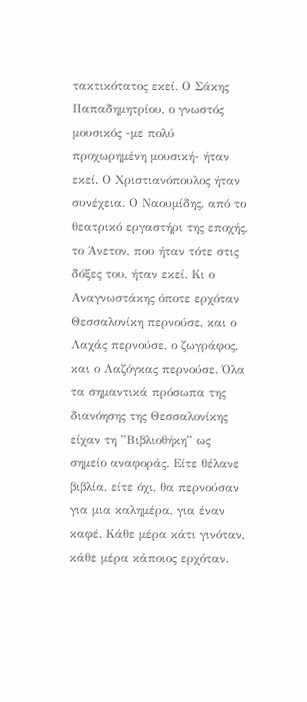τακτικότατος εκεί. Ο Σάκης Παπαδημητρίου, ο γνωστός μουσικός -με πολύ προχωρημένη μουσική- ήταν εκεί. Ο Χριστιανόπουλος ήταν συνέχεια. Ο Ναουμίδης, από το θεατρικό εργαστήρι της εποχής, το Άνετον, που ήταν τότε στις δόξες του, ήταν εκεί. Κι ο Αναγνωστάκης όποτε ερχόταν Θεσσαλονίκη περνούσε, και ο Λαχάς περνούσε, ο ζωγράφος, και ο Λαζόγκας περνούσε. Όλα τα σημαντικά πρόσωπα της διανόησης της Θεσσαλονίκης είχαν τη ”Βιβλιοθήκη” ως σημείο αναφοράς. Είτε θέλανε βιβλία, είτε όχι, θα περνούσαν για μια καλημέρα, για έναν καφέ. Κάθε μέρα κάτι γινόταν, κάθε μέρα κάποιος ερχόταν.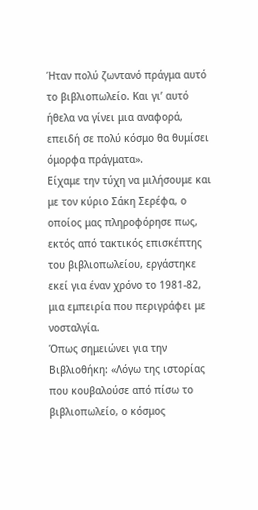Ήταν πολύ ζωντανό πράγμα αυτό το βιβλιοπωλείο. Και γι’ αυτό ήθελα να γίνει μια αναφορά, επειδή σε πολύ κόσμο θα θυμίσει όμορφα πράγματα».
Είχαμε την τύχη να μιλήσουμε και με τον κύριο Σάκη Σερέφα, ο οποίος μας πληροφόρησε πως, εκτός από τακτικός επισκέπτης του βιβλιοπωλείου, εργάστηκε εκεί για έναν χρόνο το 1981-82, μια εμπειρία που περιγράφει με νοσταλγία.
Όπως σημειώνει για την Βιβλιοθήκη: «Λόγω της ιστορίας που κουβαλούσε από πίσω το βιβλιοπωλείο, ο κόσμος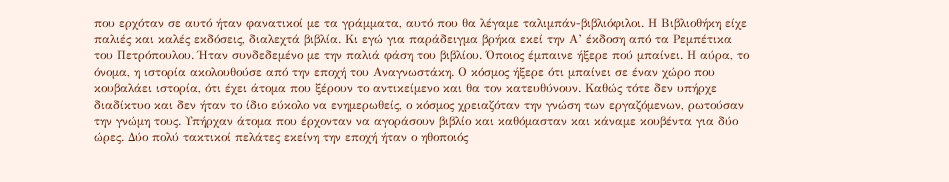που ερχόταν σε αυτό ήταν φανατικοί με τα γράμματα, αυτό που θα λέγαμε ταλιμπάν-βιβλιόφιλοι. Η Βιβλιοθήκη είχε παλιές και καλές εκδόσεις, διαλεχτά βιβλία. Κι εγώ για παράδειγμα βρήκα εκεί την Α’ έκδοση από τα Ρεμπέτικα του Πετρόπουλου. Ήταν συνδεδεμένο με την παλιά φάση του βιβλίου. Όποιος έμπαινε ήξερε πού μπαίνει. Η αύρα, το όνομα, η ιστορία ακολουθούσε από την εποχή του Αναγνωστάκη. Ο κόσμος ήξερε ότι μπαίνει σε έναν χώρο που κουβαλάει ιστορία, ότι έχει άτομα που ξέρουν το αντικείμενο και θα τον κατευθύνουν. Καθώς τότε δεν υπήρχε διαδίκτυο και δεν ήταν το ίδιο εύκολο να ενημερωθείς, ο κόσμος χρειαζόταν την γνώση των εργαζόμενων, ρωτούσαν την γνώμη τους. Υπήρχαν άτομα που έρχονταν να αγοράσουν βιβλίο και καθόμασταν και κάναμε κουβέντα για δύο ώρες. Δύο πολύ τακτικοί πελάτες εκείνη την εποχή ήταν ο ηθοποιός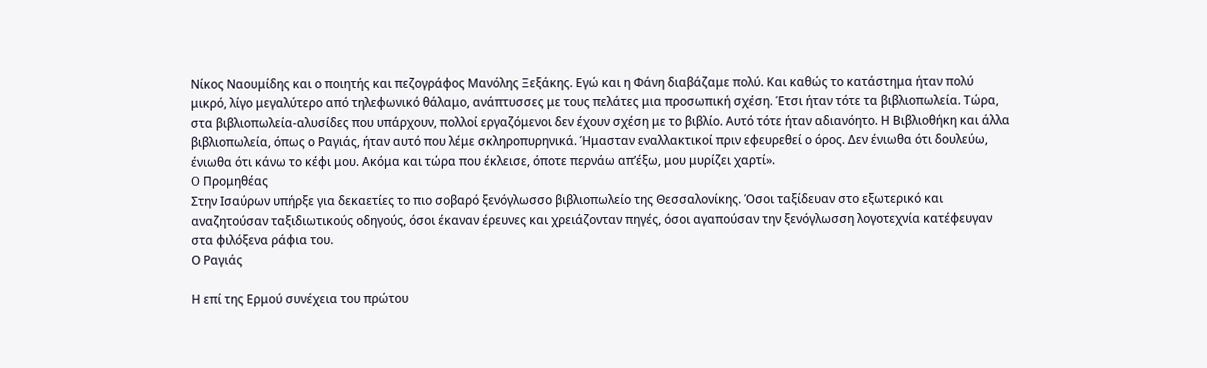Νίκος Ναουμίδης και ο ποιητής και πεζογράφος Μανόλης Ξεξάκης. Εγώ και η Φάνη διαβάζαμε πολύ. Και καθώς το κατάστημα ήταν πολύ μικρό, λίγο μεγαλύτερο από τηλεφωνικό θάλαμο, ανάπτυσσες με τους πελάτες μια προσωπική σχέση. Έτσι ήταν τότε τα βιβλιοπωλεία. Τώρα, στα βιβλιοπωλεία-αλυσίδες που υπάρχουν, πολλοί εργαζόμενοι δεν έχουν σχέση με το βιβλίο. Αυτό τότε ήταν αδιανόητο. Η Βιβλιοθήκη και άλλα βιβλιοπωλεία, όπως ο Ραγιάς, ήταν αυτό που λέμε σκληροπυρηνικά. Ήμασταν εναλλακτικοί πριν εφευρεθεί ο όρος. Δεν ένιωθα ότι δουλεύω, ένιωθα ότι κάνω το κέφι μου. Ακόμα και τώρα που έκλεισε, όποτε περνάω απ’έξω, μου μυρίζει χαρτί».
O Προμηθέας
Στην Ισαύρων υπήρξε για δεκαετίες το πιο σοβαρό ξενόγλωσσο βιβλιοπωλείο της Θεσσαλονίκης. Όσοι ταξίδευαν στο εξωτερικό και αναζητούσαν ταξιδιωτικούς οδηγούς, όσοι έκαναν έρευνες και χρειάζονταν πηγές, όσοι αγαπούσαν την ξενόγλωσση λογοτεχνία κατέφευγαν στα φιλόξενα ράφια του.
Ο Ραγιάς

Η επί της Ερμού συνέχεια του πρώτου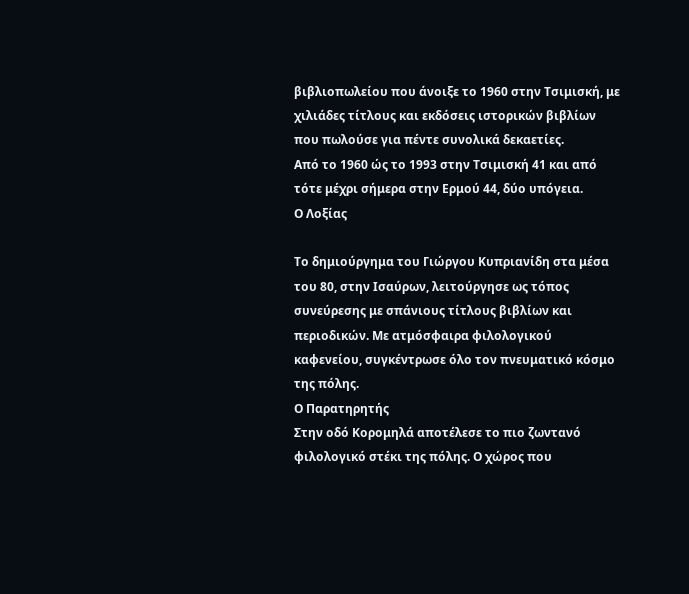βιβλιοπωλείου που άνοιξε το 1960 στην Τσιμισκή, με χιλιάδες τίτλους και εκδόσεις ιστορικών βιβλίων που πωλούσε για πέντε συνολικά δεκαετίες.
Από το 1960 ώς το 1993 στην Τσιμισκή 41 και από τότε μέχρι σήμερα στην Ερμού 44, δύο υπόγεια.
Ο Λοξίας

Το δημιούργημα του Γιώργου Κυπριανίδη στα μέσα του 80, στην Ισαύρων, λειτούργησε ως τόπος συνεύρεσης με σπάνιους τίτλους βιβλίων και περιοδικών. Με ατμόσφαιρα φιλολογικού καφενείου, συγκέντρωσε όλο τον πνευματικό κόσμο της πόλης.
Ο Παρατηρητής
Στην οδό Κορομηλά αποτέλεσε το πιο ζωντανό φιλολογικό στέκι της πόλης. Ο χώρος που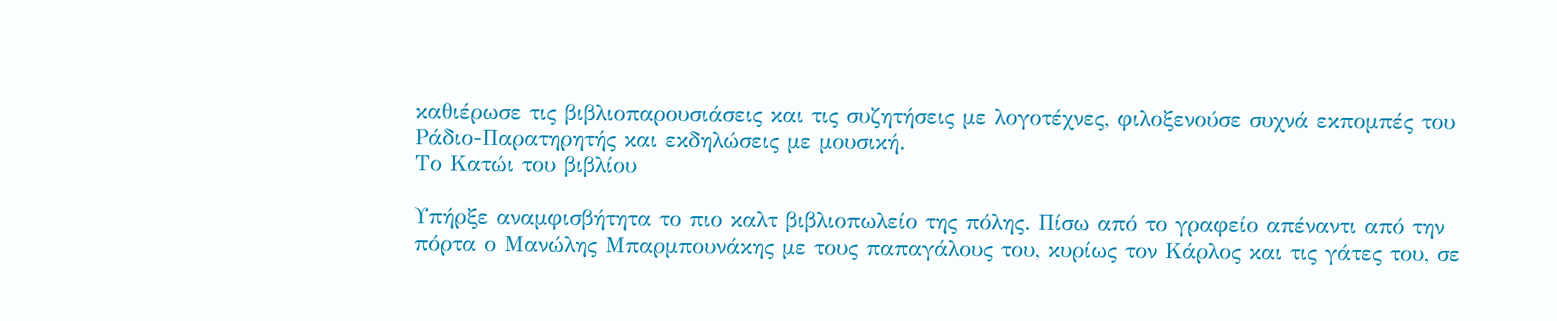καθιέρωσε τις βιβλιοπαρουσιάσεις και τις συζητήσεις με λογοτέχνες, φιλοξενούσε συχνά εκπομπές του Ράδιο-Παρατηρητής και εκδηλώσεις με μουσική.
Το Κατώι του βιβλίου

Υπήρξε αναμφισβήτητα το πιο καλτ βιβλιοπωλείο της πόλης. Πίσω από το γραφείο απέναντι από την πόρτα ο Μανώλης Μπαρμπουνάκης με τους παπαγάλους του, κυρίως τον Κάρλος και τις γάτες του, σε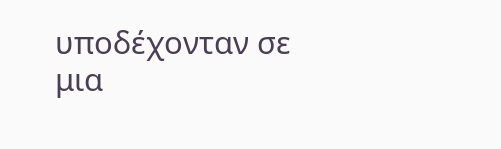υποδέχονταν σε μια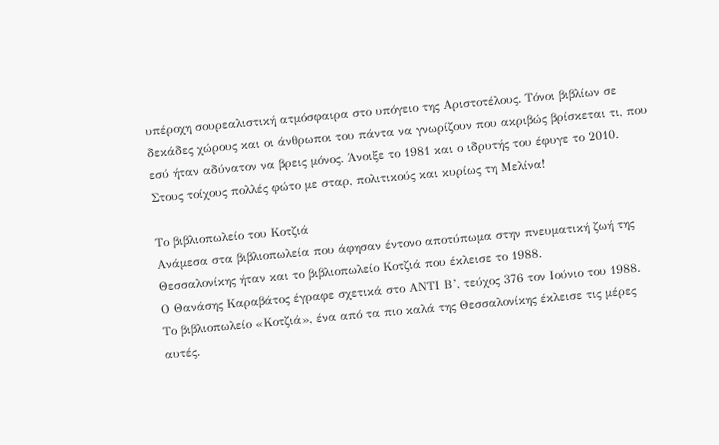υπέροχη σουρεαλιστική ατμόσφαιρα στο υπόγειο της Αριστοτέλους. Τόνοι βιβλίων σε δεκάδες χώρους και οι άνθρωποι του πάντα να γνωρίζουν που ακριβώς βρίσκεται τι, που εσύ ήταν αδύνατον να βρεις μόνος. Άνοιξε το 1981 και ο ιδρυτής του έφυγε το 2010. Στους τοίχους πολλές φώτο με σταρ, πολιτικούς και κυρίως τη Μελίνα!

Το βιβλιοπωλείο του Κοτζιά
Ανάμεσα στα βιβλιοπωλεία που άφησαν έντονο αποτύπωμα στην πνευματική ζωή της Θεσσαλονίκης ήταν και το βιβλιοπωλείο Κοτζιά που έκλεισε το 1988.
Ο Θανάσης Καραβάτος έγραφε σχετικά στο ΑΝΤΙ Β’, τεύχος 376 τον Ιούνιο του 1988.
Το βιβλιοπωλείο «Κοτζιά», ένα από τα πιο καλά της Θεσσαλονίκης έκλεισε τις μέρες αυτές.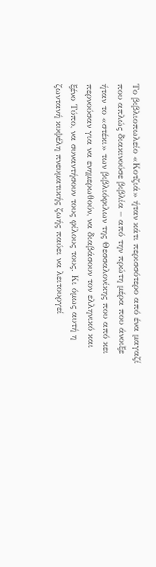Το βιβλιοπωλείο «Κοτζιά» ήταν κάτι περισσότερο από ένα μαγαζί που απλώς διακινούσε βιβλία – από την πρώτη μέρα που άνοιξε ήταν το «στέκι» των βιβλιόφιλων της Θεσσαλονίκης που από κει περνούσαν για να ενημερωθούν, να διαβάσουν τον ελληνικό και ξένο Τύπο, να συναντήσουν τους φίλους τους. Κι όμως αυτή η ζωντανή κυψέλη πνευματικής ζωής παύει να λειτουργεί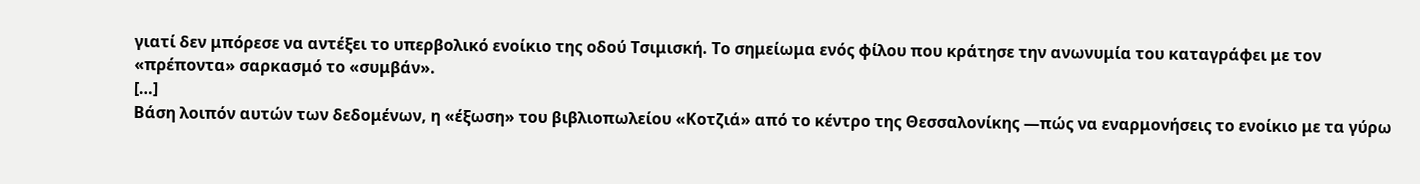γιατί δεν μπόρεσε να αντέξει το υπερβολικό ενοίκιο της οδού Τσιμισκή. Το σημείωμα ενός φίλου που κράτησε την ανωνυμία του καταγράφει με τον «πρέποντα» σαρκασμό το «συμβάν».
[…]
Βάση λοιπόν αυτών των δεδομένων, η «έξωση» του βιβλιοπωλείου «Κοτζιά» από το κέντρο της Θεσσαλονίκης —πώς να εναρμονήσεις το ενοίκιο με τα γύρω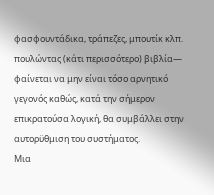φασφουντάδικα, τράπεζες, μπουτίκ κλπ. πουλώντας (κάτι περισσότερο) βιβλία— φαίνεται να μην είναι τόσο αρνητικό γεγονός καθώς, κατά την σήμερον επικρατούσα λογική, θα συμβάλλει στην αυτορϋθμιση του συστήματος.
Μια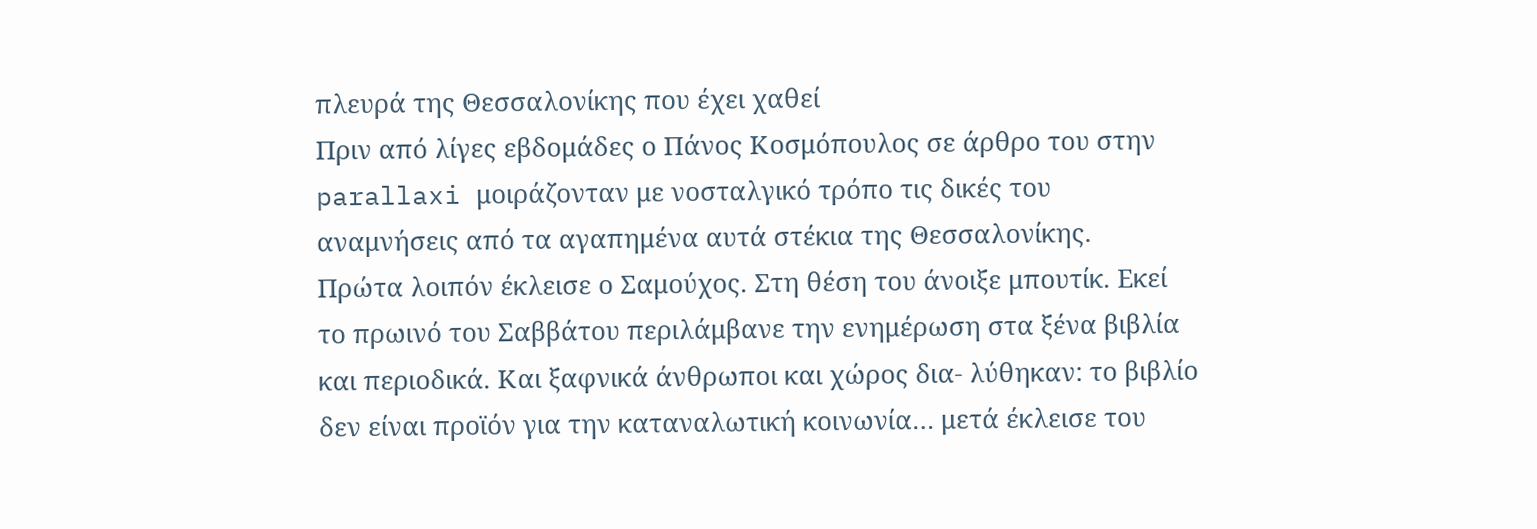πλευρά της Θεσσαλονίκης που έχει χαθεί
Πριν από λίγες εβδομάδες ο Πάνος Κοσμόπουλος σε άρθρο του στην parallaxi μοιράζονταν με νοσταλγικό τρόπο τις δικές του αναμνήσεις από τα αγαπημένα αυτά στέκια της Θεσσαλονίκης.
Πρώτα λοιπόν έκλεισε ο Σαμούχος. Στη θέση του άνοιξε μπουτίκ. Εκεί το πρωινό του Σαββάτου περιλάμβανε την ενημέρωση στα ξένα βιβλία και περιοδικά. Και ξαφνικά άνθρωποι και χώρος δια- λύθηκαν: το βιβλίο δεν είναι προϊόν για την καταναλωτική κοινωνία… μετά έκλεισε του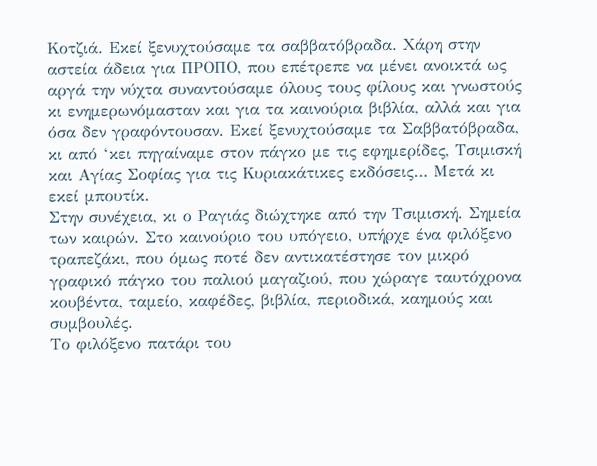Κοτζιά. Εκεί ξενυχτούσαμε τα σαββατόβραδα. Χάρη στην αστεία άδεια για ΠΡΟΠΟ, που επέτρεπε να μένει ανοικτά ως αργά την νύχτα συναντούσαμε όλους τους φίλους και γνωστούς κι ενημερωνόμασταν και για τα καινούρια βιβλία, αλλά και για όσα δεν γραφόντουσαν. Εκεί ξενυχτούσαμε τα Σαββατόβραδα, κι από ‘κει πηγαίναμε στον πάγκο με τις εφημερίδες, Τσιμισκή και Αγίας Σοφίας για τις Κυριακάτικες εκδόσεις… Μετά κι εκεί μπουτίκ.
Στην συνέχεια, κι ο Ραγιάς διώχτηκε από την Τσιμισκή. Σημεία των καιρών. Στο καινούριο του υπόγειο, υπήρχε ένα φιλόξενο τραπεζάκι, που όμως ποτέ δεν αντικατέστησε τον μικρό γραφικό πάγκο του παλιού μαγαζιού, που χώραγε ταυτόχρονα κουβέντα, ταμείο, καφέδες, βιβλία, περιοδικά, καημούς και συμβουλές.
Το φιλόξενο πατάρι του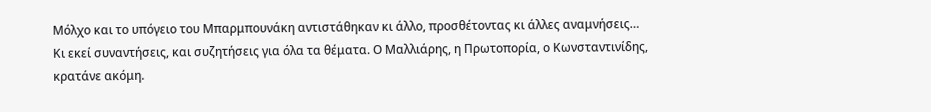Μόλχο και το υπόγειο του Μπαρμπουνάκη αντιστάθηκαν κι άλλο, προσθέτοντας κι άλλες αναμνήσεις…
Κι εκεί συναντήσεις, και συζητήσεις για όλα τα θέματα. Ο Μαλλιάρης, η Πρωτοπορία, ο Κωνσταντινίδης, κρατάνε ακόμη.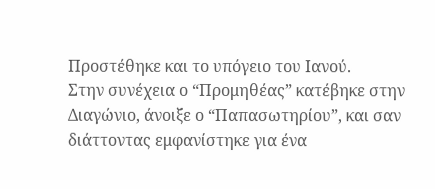Προστέθηκε και το υπόγειο του Ιανού.
Στην συνέχεια ο “Προμηθέας” κατέβηκε στην Διαγώνιο, άνοιξε ο “Παπασωτηρίου”, και σαν διάττοντας εμφανίστηκε για ένα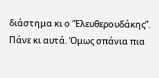διάστημα κι ο “Ελευθερουδάκης”. Πάνε κι αυτά. Όμως σπάνια πια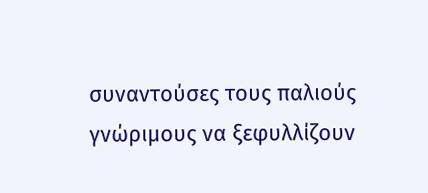συναντούσες τους παλιούς γνώριμους να ξεφυλλίζουν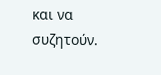και να συζητούν.